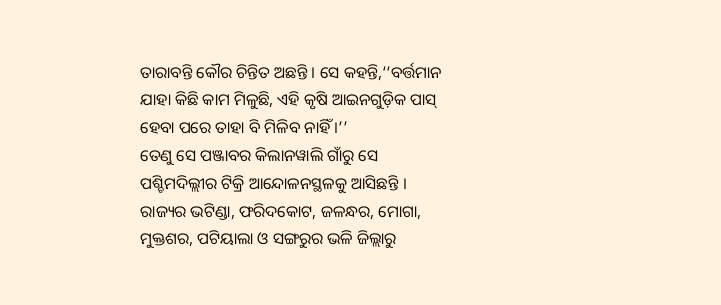ତାରାବନ୍ତି କୌର ଚିନ୍ତିତ ଅଛନ୍ତି । ସେ କହନ୍ତି,‘‘ବର୍ତ୍ତମାନ ଯାହା କିଛି କାମ ମିଳୁଛି, ଏହି କୃଷି ଆଇନଗୁଡ଼ିକ ପାସ୍ ହେବା ପରେ ତାହା ବି ମିଳିବ ନାହିଁ ।’’
ତେଣୁ ସେ ପଞ୍ଜାବର କିଲାନୱାଲି ଗାଁରୁ ସେ ପଶ୍ଚିମଦିଲ୍ଲୀର ଟିକ୍ରି ଆନ୍ଦୋଳନସ୍ଥଳକୁ ଆସିଛନ୍ତି । ରାଜ୍ୟର ଭଟିଣ୍ଡା, ଫରିଦକୋଟ, ଜଳନ୍ଧର, ମୋଗା, ମୁକ୍ତଶର, ପଟିୟାଲା ଓ ସଙ୍ଗରୁର ଭଳି ଜିଲ୍ଲାରୁ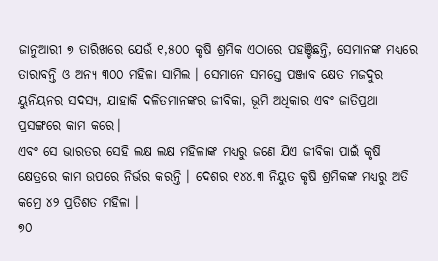ଜାନୁଆରୀ ୭ ତାରିଖରେ ଯେଉଁ ୧,୫୦୦ କୃଷି ଶ୍ରମିକ ଏଠାରେ ପହଞ୍ଚିଛନ୍ତି, ସେମାନଙ୍କ ମଧ୍ୟରେ ତାରାବନ୍ତି ଓ ଅନ୍ୟ ୩୦୦ ମହିଳା ସାମିଲ । ସେମାନେ ସମସ୍ତେ ପଞ୍ଜାବ କ୍ଷେତ ମଜଦୁର ୟୁନିୟନର ସଦସ୍ୟ, ଯାହାକି ଦଳିତମାନଙ୍କର ଜୀବିକା, ଭୂମି ଅଧିକାର ଏବଂ ଜାତିପ୍ରଥା ପ୍ରସଙ୍ଗରେ କାମ କରେ।
ଏବଂ ସେ ଭାରତର ସେହି ଲକ୍ଷ ଲକ୍ଷ ମହିଳାଙ୍କ ମଧ୍ୟରୁ ଜଣେ ଯିଏ ଜୀବିକା ପାଇଁ କୃଷି କ୍ଷେତ୍ରରେ କାମ ଉପରେ ନିର୍ଭର କରନ୍ତି । ଦେଶର ୧୪୪.୩ ନିୟୁତ କୃଷି ଶ୍ରମିକଙ୍କ ମଧ୍ୟରୁ ଅତି କମ୍ରେ ୪୨ ପ୍ରତିଶତ ମହିଳା ।
୭୦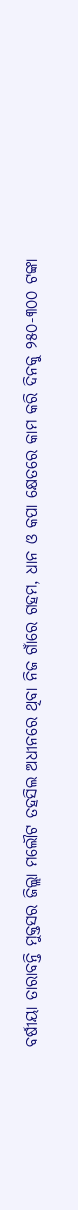ବର୍ଷୀୟା ତାରାବନ୍ତି ମୁକ୍ତସର ଜିଲ୍ଲା ମଲୌଟ ତହସିଲ ଅଧୀନରେ ଥିବା ନିଜ ଗାଁରେ ଗହମ, ଧାନ ଓ କପା କ୍ଷେତରେ କାମ କରି ଦିନକୁ ୨୫୦-୩୦୦ ଟଙ୍କା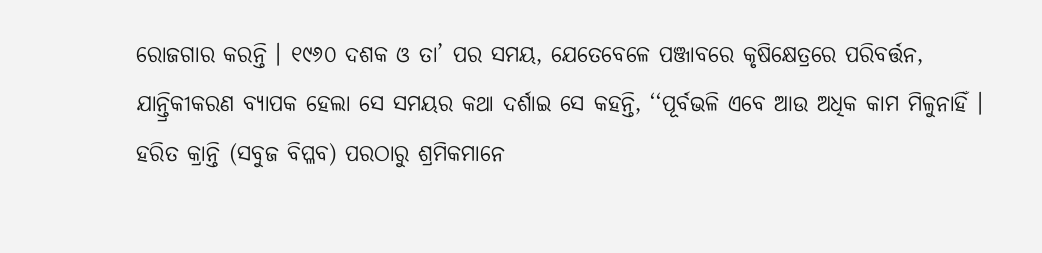ରୋଜଗାର କରନ୍ତି । ୧୯୬୦ ଦଶକ ଓ ତା’ ପର ସମୟ, ଯେତେବେଳେ ପଞ୍ଜାବରେ କୃଷିକ୍ଷେତ୍ରରେ ପରିବର୍ତ୍ତନ, ଯାନ୍ତ୍ରିକୀକରଣ ବ୍ୟାପକ ହେଲା ସେ ସମୟର କଥା ଦର୍ଶାଇ ସେ କହନ୍ତି, ‘‘ପୂର୍ବଭଳି ଏବେ ଆଉ ଅଧିକ କାମ ମିଳୁନାହିଁ । ହରିତ କ୍ରାନ୍ତି (ସବୁଜ ବିପ୍ଳବ) ପରଠାରୁ ଶ୍ରମିକମାନେ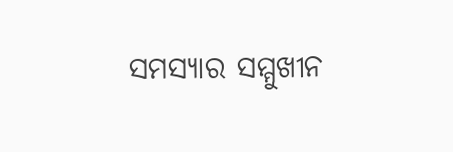ସମସ୍ୟାର ସମ୍ମୁଖୀନ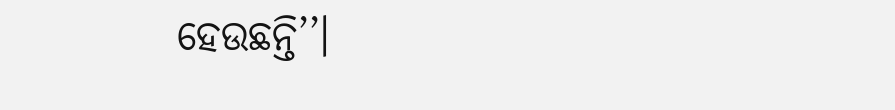ହେଉଛନ୍ତି’’।